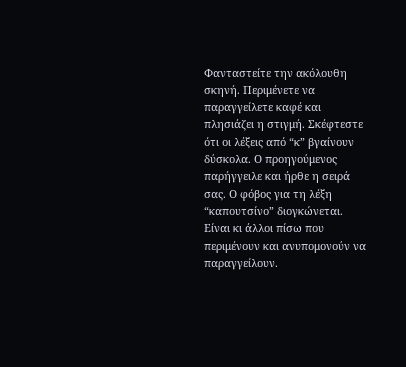Φανταστείτε την ακόλουθη σκηνή. Περιμένετε να παραγγείλετε καφέ και πλησιάζει η στιγμή. Σκέφτεστε ότι οι λέξεις από “κ” βγαίνουν δύσκολα. Ο προηγούμενος παρήγγειλε και ήρθε η σειρά σας. Ο φόβος για τη λέξη “καπουτσίνο” διογκώνεται. Είναι κι άλλοι πίσω που περιμένουν και ανυπομονούν να παραγγείλουν.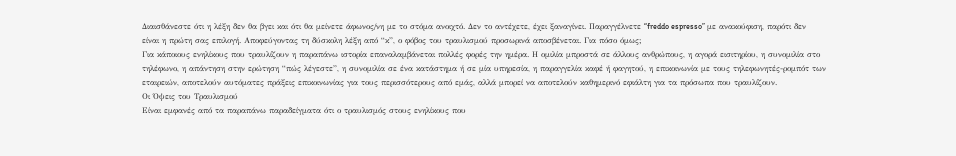Διαισθάνεστε ότι η λέξη δεν θα βγει και ότι θα μείνετε άφωνος/νη με το στόμα ανοιχτό. Δεν το αντέχετε, έχει ξαναγίνει. Παραγγέλνετε “freddo espresso” με ανακούφιση, παρότι δεν είναι η πρώτη σας επιλογή. Αποφεύγοντας τη δύσκολη λέξη από “κ”, ο φόβος του τραυλισμού προσωρινά αποσβένεται. Για πόσο όμως;
Για κάποιους ενηλίκους που τραυλίζουν η παραπάνω ιστορία επαναλαμβάνεται πολλές φορές την ημέρα. Η ομιλία μπροστά σε άλλους ανθρώπους, η αγορά εισιτηρίου, η συνομιλία στο τηλέφωνο, η απάντηση στην ερώτηση “πώς λέγεστε”, η συνομιλία σε ένα κατάστημα ή σε μία υπηρεσία, η παραγγελία καφέ ή φαγητού, η επικοινωνία με τους τηλεφωνητές-ρομπότ των εταιρειών, αποτελούν αυτόματες πράξεις επικοινωνίας για τους περισσότερους από εμάς, αλλά μπορεί να αποτελούν καθημερινό εφιάλτη για τα πρόσωπα που τραυλίζουν.
Οι Όψεις του Τραυλισμού
Είναι εμφανές από τα παραπάνω παραδείγματα ότι ο τραυλισμός στους ενηλίκους που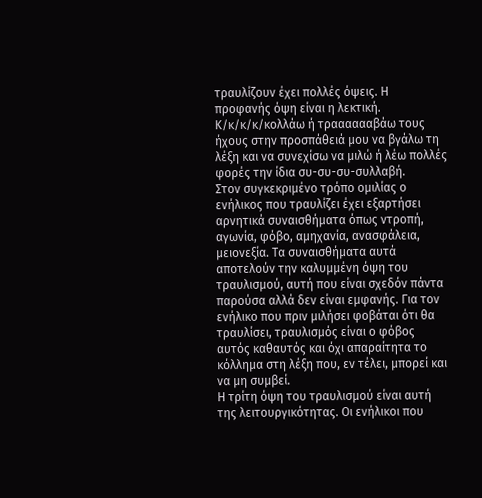τραυλίζουν έχει πολλές όψεις. Η προφανής όψη είναι η λεκτική. Κ/κ/κ/κ/κολλάω ή τρααααααβάω τους ήχους στην προσπάθειά μου να βγάλω τη λέξη και να συνεχίσω να μιλώ ή λέω πολλές φορές την ίδια συ-συ-συ-συλλαβή.
Στον συγκεκριμένο τρόπο ομιλίας ο ενήλικος που τραυλίζει έχει εξαρτήσει αρνητικά συναισθήματα όπως ντροπή, αγωνία, φόβο, αμηχανία, ανασφάλεια, μειονεξία. Τα συναισθήματα αυτά αποτελούν την καλυμμένη όψη του τραυλισμού, αυτή που είναι σχεδόν πάντα παρούσα αλλά δεν είναι εμφανής. Για τον ενήλικο που πριν μιλήσει φοβάται ότι θα τραυλίσει, τραυλισμός είναι ο φόβος αυτός καθαυτός και όχι απαραίτητα το κόλλημα στη λέξη που, εν τέλει, μπορεί και να μη συμβεί.
Η τρίτη όψη του τραυλισμού είναι αυτή της λειτουργικότητας. Οι ενήλικοι που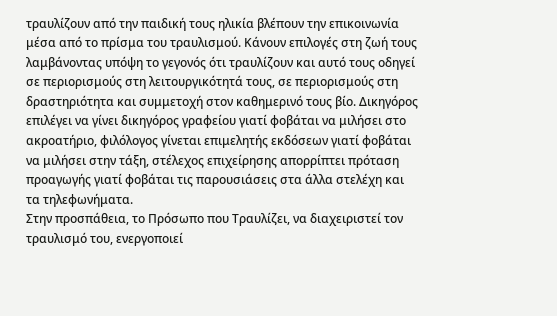τραυλίζουν από την παιδική τους ηλικία βλέπουν την επικοινωνία μέσα από το πρίσμα του τραυλισμού. Κάνουν επιλογές στη ζωή τους λαμβάνοντας υπόψη το γεγονός ότι τραυλίζουν και αυτό τους οδηγεί σε περιορισμούς στη λειτουργικότητά τους, σε περιορισμούς στη δραστηριότητα και συμμετοχή στον καθημερινό τους βίο. Δικηγόρος επιλέγει να γίνει δικηγόρος γραφείου γιατί φοβάται να μιλήσει στο ακροατήριο, φιλόλογος γίνεται επιμελητής εκδόσεων γιατί φοβάται να μιλήσει στην τάξη, στέλεχος επιχείρησης απορρίπτει πρόταση προαγωγής γιατί φοβάται τις παρουσιάσεις στα άλλα στελέχη και τα τηλεφωνήματα.
Στην προσπάθεια, το Πρόσωπο που Τραυλίζει, να διαχειριστεί τον τραυλισμό του, ενεργοποιεί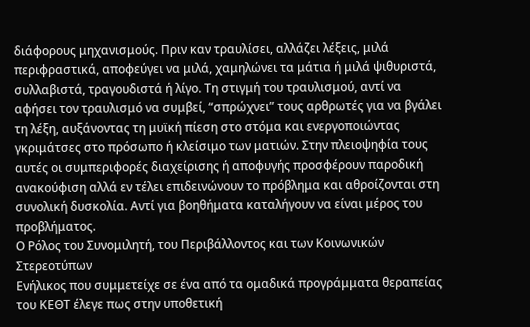διάφορους μηχανισμούς. Πριν καν τραυλίσει, αλλάζει λέξεις, μιλά περιφραστικά, αποφεύγει να μιλά, χαμηλώνει τα μάτια ή μιλά ψιθυριστά, συλλαβιστά, τραγουδιστά ή λίγο. Τη στιγμή του τραυλισμού, αντί να αφήσει τον τραυλισμό να συμβεί, “σπρώχνει” τους αρθρωτές για να βγάλει τη λέξη, αυξάνοντας τη μυϊκή πίεση στο στόμα και ενεργοποιώντας γκριμάτσες στο πρόσωπο ή κλείσιμο των ματιών. Στην πλειοψηφία τους αυτές οι συμπεριφορές διαχείρισης ή αποφυγής προσφέρουν παροδική ανακούφιση αλλά εν τέλει επιδεινώνουν το πρόβλημα και αθροίζονται στη συνολική δυσκολία. Αντί για βοηθήματα καταλήγουν να είναι μέρος του προβλήματος.
Ο Ρόλος του Συνομιλητή, του Περιβάλλοντος και των Κοινωνικών Στερεοτύπων
Ενήλικος που συμμετείχε σε ένα από τα ομαδικά προγράμματα θεραπείας του ΚΕΘΤ έλεγε πως στην υποθετική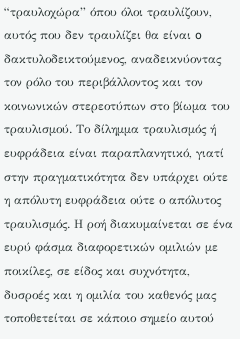“τραυλοχώρα” όπου όλοι τραυλίζουν, αυτός που δεν τραυλίζει θα είναι o δακτυλοδεικτούμενος, αναδεικνύοντας τον ρόλο του περιβάλλοντος και τον κοινωνικών στερεοτύπων στο βίωμα του τραυλισμού. Το δίλημμα τραυλισμός ή ευφράδεια είναι παραπλανητικό, γιατί στην πραγματικότητα δεν υπάρχει ούτε η απόλυτη ευφράδεια ούτε ο απόλυτος τραυλισμός. Η ροή διακυμαίνεται σε ένα ευρύ φάσμα διαφορετικών ομιλιών με ποικίλες, σε είδος και συχνότητα, δυσροές και η ομιλία του καθενός μας τοποθετείται σε κάποιο σημείο αυτού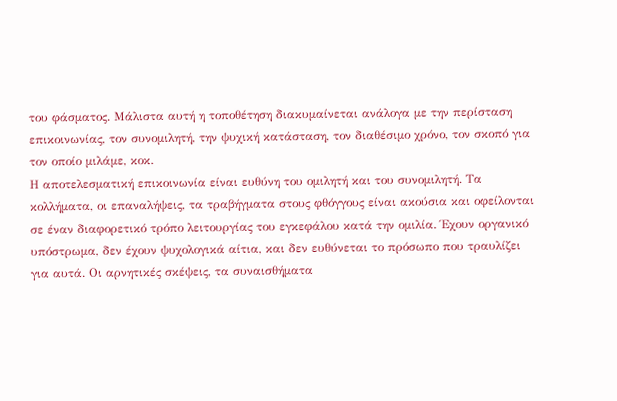του φάσματος. Μάλιστα αυτή η τοποθέτηση διακυμαίνεται ανάλογα με την περίσταση επικοινωνίας, τον συνομιλητή, την ψυχική κατάσταση, τον διαθέσιμο χρόνο, τον σκοπό για τον οποίο μιλάμε, κοκ.
Η αποτελεσματική επικοινωνία είναι ευθύνη του ομιλητή και του συνομιλητή. Τα κολλήματα, οι επαναλήψεις, τα τραβήγματα στους φθόγγους είναι ακούσια και οφείλονται σε έναν διαφορετικό τρόπο λειτουργίας του εγκεφάλου κατά την ομιλία. Έχουν οργανικό υπόστρωμα, δεν έχουν ψυχολογικά αίτια, και δεν ευθύνεται το πρόσωπο που τραυλίζει για αυτά. Οι αρνητικές σκέψεις, τα συναισθήματα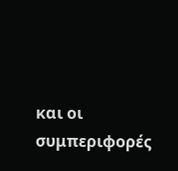και οι συμπεριφορές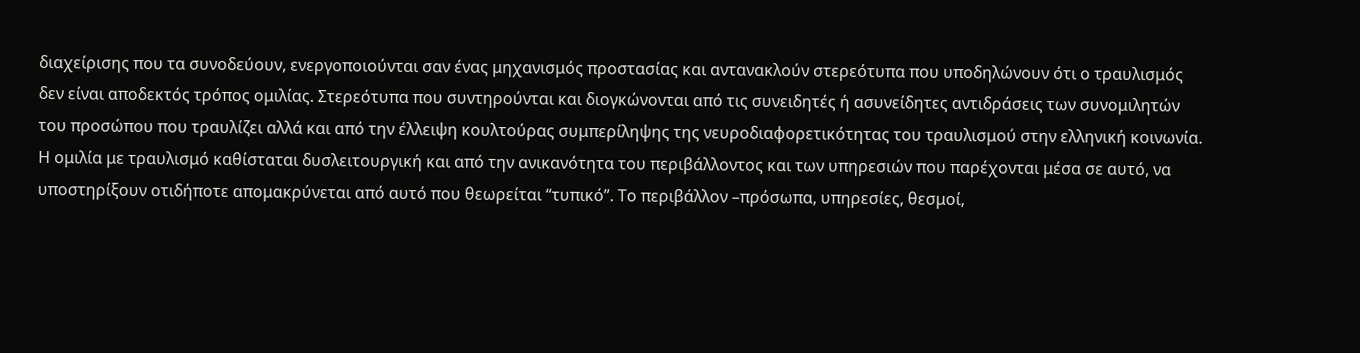διαχείρισης που τα συνοδεύουν, ενεργοποιούνται σαν ένας μηχανισμός προστασίας και αντανακλούν στερεότυπα που υποδηλώνουν ότι ο τραυλισμός δεν είναι αποδεκτός τρόπος ομιλίας. Στερεότυπα που συντηρούνται και διογκώνονται από τις συνειδητές ή ασυνείδητες αντιδράσεις των συνομιλητών του προσώπου που τραυλίζει αλλά και από την έλλειψη κουλτούρας συμπερίληψης της νευροδιαφορετικότητας του τραυλισμού στην ελληνική κοινωνία.
Η ομιλία με τραυλισμό καθίσταται δυσλειτουργική και από την ανικανότητα του περιβάλλοντος και των υπηρεσιών που παρέχονται μέσα σε αυτό, να υποστηρίξουν οτιδήποτε απομακρύνεται από αυτό που θεωρείται “τυπικό”. Το περιβάλλον –πρόσωπα, υπηρεσίες, θεσμοί,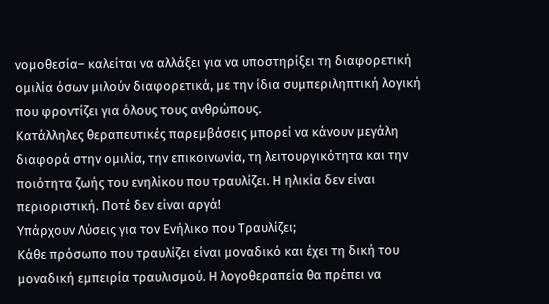νομοθεσία– καλείται να αλλάξει για να υποστηρίξει τη διαφορετική ομιλία όσων μιλούν διαφορετικά, με την ίδια συμπεριληπτική λογική που φροντίζει για όλους τους ανθρώπους.
Κατάλληλες θεραπευτικές παρεμβάσεις μπορεί να κάνουν μεγάλη διαφορά στην ομιλία, την επικοινωνία, τη λειτουργικότητα και την ποιότητα ζωής του ενηλίκου που τραυλίζει. Η ηλικία δεν είναι περιοριστική. Ποτέ δεν είναι αργά!
Υπάρχουν Λύσεις για τον Ενήλικο που Τραυλίζει;
Κάθε πρόσωπο που τραυλίζει είναι μοναδικό και έχει τη δική του μοναδική εμπειρία τραυλισμού. Η λογοθεραπεία θα πρέπει να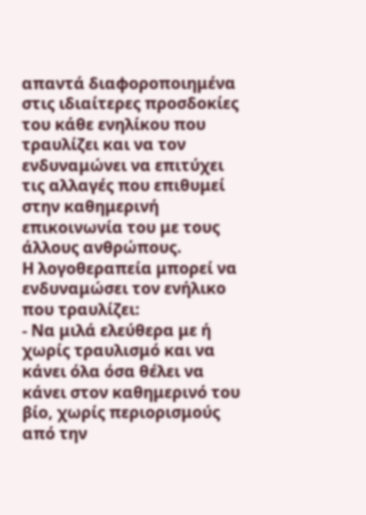απαντά διαφοροποιημένα στις ιδιαίτερες προσδοκίες του κάθε ενηλίκου που τραυλίζει και να τον ενδυναμώνει να επιτύχει τις αλλαγές που επιθυμεί στην καθημερινή επικοινωνία του με τους άλλους ανθρώπους.
Η λογοθεραπεία μπορεί να ενδυναμώσει τον ενήλικο που τραυλίζει:
- Να μιλά ελεύθερα με ή χωρίς τραυλισμό και να κάνει όλα όσα θέλει να κάνει στον καθημερινό του βίο, χωρίς περιορισμούς από την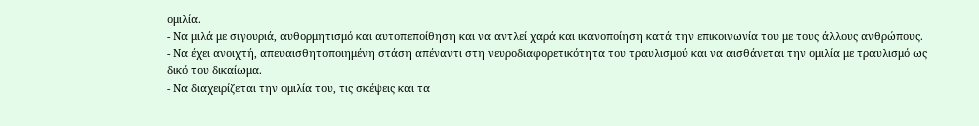ομιλία.
- Να μιλά με σιγουριά, αυθορμητισμό και αυτοπεποίθηση και να αντλεί χαρά και ικανοποίηση κατά την επικοινωνία του με τους άλλους ανθρώπους.
- Να έχει ανοιχτή, απευαισθητοποιημένη στάση απέναντι στη νευροδιαφορετικότητα του τραυλισμού και να αισθάνεται την ομιλία με τραυλισμό ως δικό του δικαίωμα.
- Να διαχειρίζεται την ομιλία του, τις σκέψεις και τα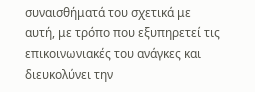συναισθήματά του σχετικά με αυτή, με τρόπο που εξυπηρετεί τις επικοινωνιακές του ανάγκες και διευκολύνει την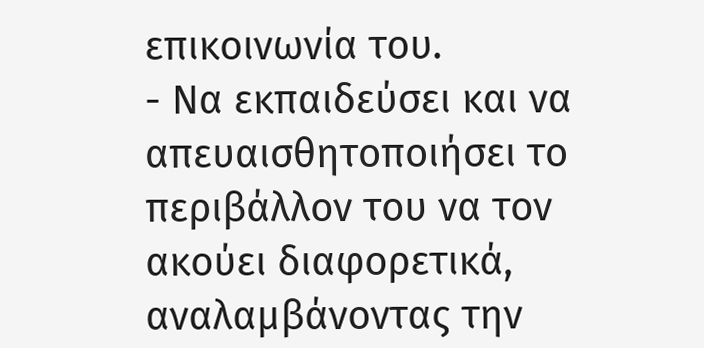επικοινωνία του.
- Να εκπαιδεύσει και να απευαισθητοποιήσει το περιβάλλον του να τον ακούει διαφορετικά, αναλαμβάνοντας την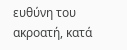ευθύνη του ακροατή, κατά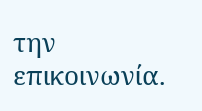την επικοινωνία.